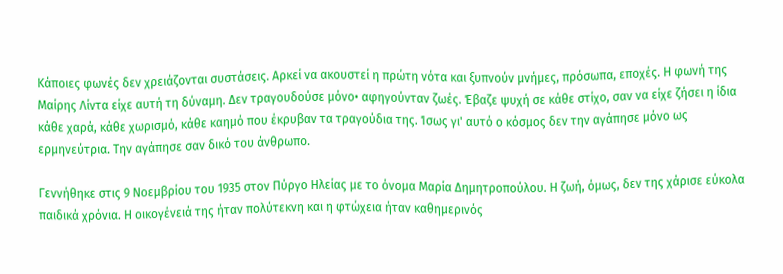Κάποιες φωνές δεν χρειάζονται συστάσεις. Αρκεί να ακουστεί η πρώτη νότα και ξυπνούν μνήμες, πρόσωπα, εποχές. Η φωνή της Μαίρης Λίντα είχε αυτή τη δύναμη. Δεν τραγουδούσε μόνο• αφηγούνταν ζωές. Έβαζε ψυχή σε κάθε στίχο, σαν να είχε ζήσει η ίδια κάθε χαρά, κάθε χωρισμό, κάθε καημό που έκρυβαν τα τραγούδια της. Ίσως γι' αυτό ο κόσμος δεν την αγάπησε μόνο ως ερμηνεύτρια. Την αγάπησε σαν δικό του άνθρωπο.

Γεννήθηκε στις 9 Νοεμβρίου του 1935 στον Πύργο Ηλείας με το όνομα Μαρία Δημητροπούλου. Η ζωή, όμως, δεν της χάρισε εύκολα παιδικά χρόνια. Η οικογένειά της ήταν πολύτεκνη και η φτώχεια ήταν καθημερινός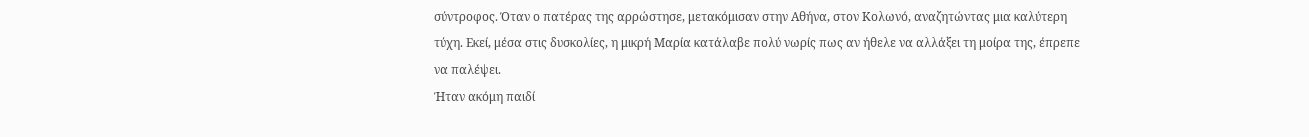σύντροφος. Όταν ο πατέρας της αρρώστησε, μετακόμισαν στην Αθήνα, στον Κολωνό, αναζητώντας μια καλύτερη τύχη. Εκεί, μέσα στις δυσκολίες, η μικρή Μαρία κατάλαβε πολύ νωρίς πως αν ήθελε να αλλάξει τη μοίρα της, έπρεπε να παλέψει.
Ήταν ακόμη παιδί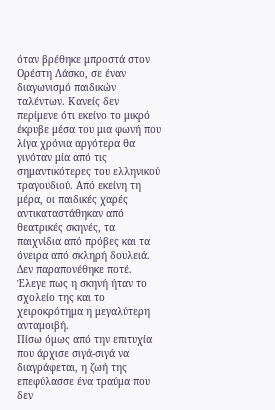όταν βρέθηκε μπροστά στον Ορέστη Λάσκο, σε έναν διαγωνισμό παιδικών ταλέντων. Κανείς δεν περίμενε ότι εκείνο το μικρό έκρυβε μέσα του μια φωνή που λίγα χρόνια αργότερα θα γινόταν μία από τις σημαντικότερες του ελληνικού τραγουδιού. Από εκείνη τη μέρα, οι παιδικές χαρές αντικαταστάθηκαν από θεατρικές σκηνές, τα παιχνίδια από πρόβες και τα όνειρα από σκληρή δουλειά. Δεν παραπονέθηκε ποτέ. Έλεγε πως η σκηνή ήταν το σχολείο της και το χειροκρότημα η μεγαλύτερη ανταμοιβή.
Πίσω όμως από την επιτυχία που άρχισε σιγά-σιγά να διαγράφεται, η ζωή της επεφύλασσε ένα τραύμα που δεν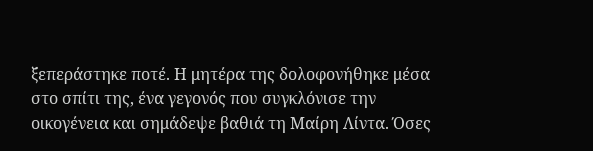ξεπεράστηκε ποτέ. Η μητέρα της δολοφονήθηκε μέσα στο σπίτι της, ένα γεγονός που συγκλόνισε την οικογένεια και σημάδεψε βαθιά τη Μαίρη Λίντα. Όσες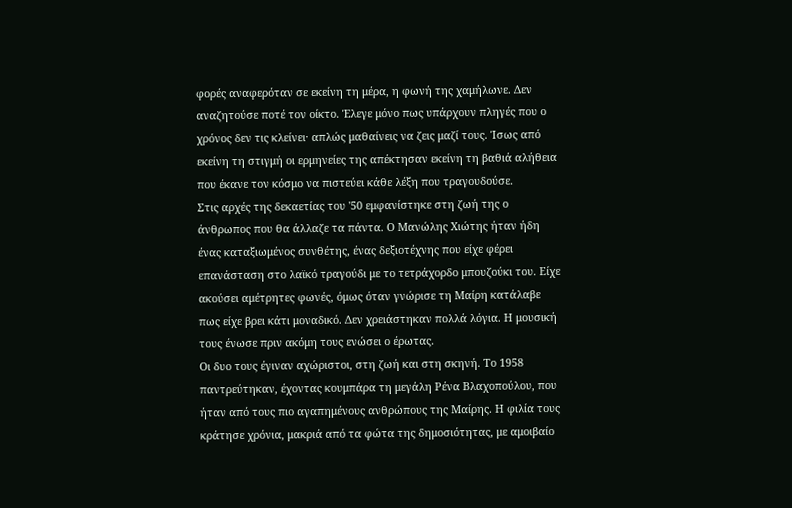φορές αναφερόταν σε εκείνη τη μέρα, η φωνή της χαμήλωνε. Δεν αναζητούσε ποτέ τον οίκτο. Έλεγε μόνο πως υπάρχουν πληγές που ο χρόνος δεν τις κλείνει· απλώς μαθαίνεις να ζεις μαζί τους. Ίσως από εκείνη τη στιγμή οι ερμηνείες της απέκτησαν εκείνη τη βαθιά αλήθεια που έκανε τον κόσμο να πιστεύει κάθε λέξη που τραγουδούσε.
Στις αρχές της δεκαετίας του '50 εμφανίστηκε στη ζωή της ο άνθρωπος που θα άλλαζε τα πάντα. Ο Μανώλης Χιώτης ήταν ήδη ένας καταξιωμένος συνθέτης, ένας δεξιοτέχνης που είχε φέρει επανάσταση στο λαϊκό τραγούδι με το τετράχορδο μπουζούκι του. Είχε ακούσει αμέτρητες φωνές, όμως όταν γνώρισε τη Μαίρη κατάλαβε πως είχε βρει κάτι μοναδικό. Δεν χρειάστηκαν πολλά λόγια. Η μουσική τους ένωσε πριν ακόμη τους ενώσει ο έρωτας.
Οι δυο τους έγιναν αχώριστοι, στη ζωή και στη σκηνή. Το 1958 παντρεύτηκαν, έχοντας κουμπάρα τη μεγάλη Ρένα Βλαχοπούλου, που ήταν από τους πιο αγαπημένους ανθρώπους της Μαίρης. Η φιλία τους κράτησε χρόνια, μακριά από τα φώτα της δημοσιότητας, με αμοιβαίο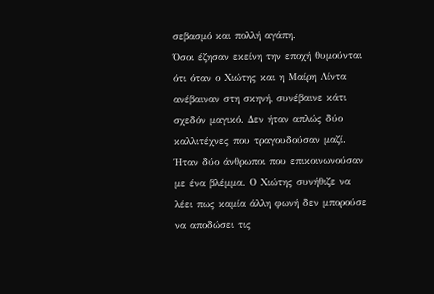σεβασμό και πολλή αγάπη.
Όσοι έζησαν εκείνη την εποχή θυμούνται ότι όταν ο Χιώτης και η Μαίρη Λίντα ανέβαιναν στη σκηνή, συνέβαινε κάτι σχεδόν μαγικό. Δεν ήταν απλώς δύο καλλιτέχνες που τραγουδούσαν μαζί. Ήταν δύο άνθρωποι που επικοινωνούσαν με ένα βλέμμα. Ο Χιώτης συνήθιζε να λέει πως καμία άλλη φωνή δεν μπορούσε να αποδώσει τις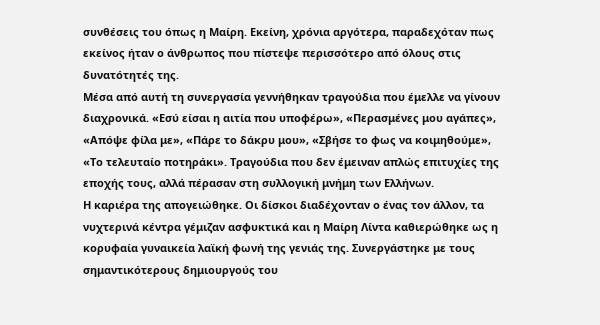συνθέσεις του όπως η Μαίρη. Εκείνη, χρόνια αργότερα, παραδεχόταν πως εκείνος ήταν ο άνθρωπος που πίστεψε περισσότερο από όλους στις δυνατότητές της.
Μέσα από αυτή τη συνεργασία γεννήθηκαν τραγούδια που έμελλε να γίνουν διαχρονικά. «Εσύ είσαι η αιτία που υποφέρω», «Περασμένες μου αγάπες», «Απόψε φίλα με», «Πάρε το δάκρυ μου», «Σβήσε το φως να κοιμηθούμε», «Το τελευταίο ποτηράκι». Τραγούδια που δεν έμειναν απλώς επιτυχίες της εποχής τους, αλλά πέρασαν στη συλλογική μνήμη των Ελλήνων.
Η καριέρα της απογειώθηκε. Οι δίσκοι διαδέχονταν ο ένας τον άλλον, τα νυχτερινά κέντρα γέμιζαν ασφυκτικά και η Μαίρη Λίντα καθιερώθηκε ως η κορυφαία γυναικεία λαϊκή φωνή της γενιάς της. Συνεργάστηκε με τους σημαντικότερους δημιουργούς του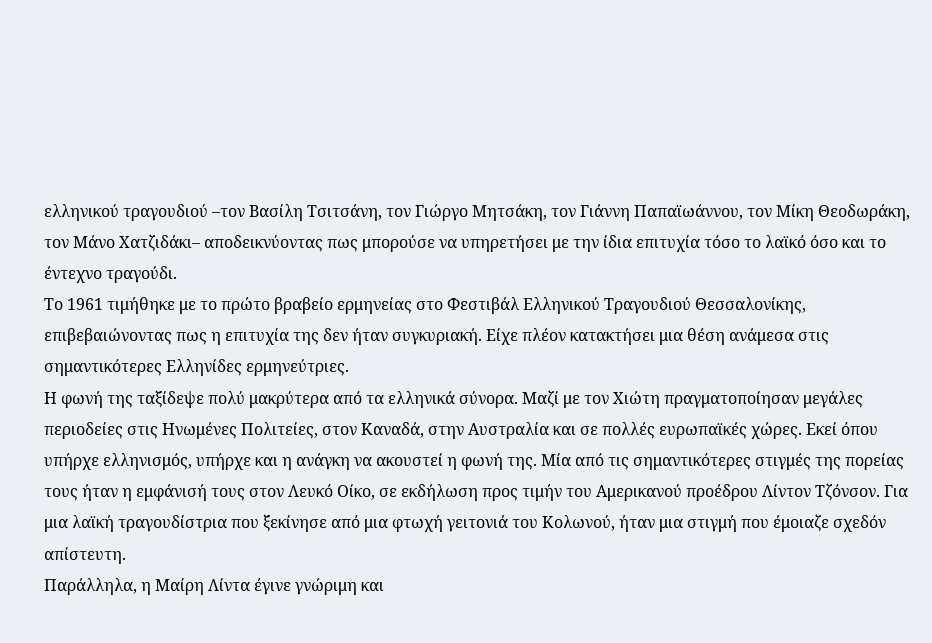ελληνικού τραγουδιού –τον Βασίλη Τσιτσάνη, τον Γιώργο Μητσάκη, τον Γιάννη Παπαϊωάννου, τον Μίκη Θεοδωράκη, τον Μάνο Χατζιδάκι– αποδεικνύοντας πως μπορούσε να υπηρετήσει με την ίδια επιτυχία τόσο το λαϊκό όσο και το έντεχνο τραγούδι.
Το 1961 τιμήθηκε με το πρώτο βραβείο ερμηνείας στο Φεστιβάλ Ελληνικού Τραγουδιού Θεσσαλονίκης, επιβεβαιώνοντας πως η επιτυχία της δεν ήταν συγκυριακή. Είχε πλέον κατακτήσει μια θέση ανάμεσα στις σημαντικότερες Ελληνίδες ερμηνεύτριες.
Η φωνή της ταξίδεψε πολύ μακρύτερα από τα ελληνικά σύνορα. Μαζί με τον Χιώτη πραγματοποίησαν μεγάλες περιοδείες στις Ηνωμένες Πολιτείες, στον Καναδά, στην Αυστραλία και σε πολλές ευρωπαϊκές χώρες. Εκεί όπου υπήρχε ελληνισμός, υπήρχε και η ανάγκη να ακουστεί η φωνή της. Μία από τις σημαντικότερες στιγμές της πορείας τους ήταν η εμφάνισή τους στον Λευκό Οίκο, σε εκδήλωση προς τιμήν του Αμερικανού προέδρου Λίντον Τζόνσον. Για μια λαϊκή τραγουδίστρια που ξεκίνησε από μια φτωχή γειτονιά του Κολωνού, ήταν μια στιγμή που έμοιαζε σχεδόν απίστευτη.
Παράλληλα, η Μαίρη Λίντα έγινε γνώριμη και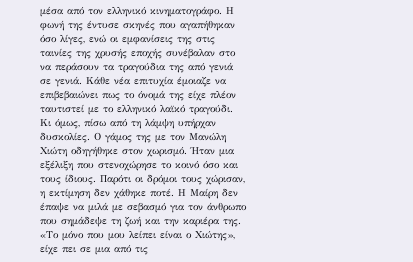μέσα από τον ελληνικό κινηματογράφο. Η φωνή της έντυσε σκηνές που αγαπήθηκαν όσο λίγες, ενώ οι εμφανίσεις της στις ταινίες της χρυσής εποχής συνέβαλαν στο να περάσουν τα τραγούδια της από γενιά σε γενιά. Κάθε νέα επιτυχία έμοιαζε να επιβεβαιώνει πως το όνομά της είχε πλέον ταυτιστεί με το ελληνικό λαϊκό τραγούδι.
Κι όμως, πίσω από τη λάμψη υπήρχαν δυσκολίες. Ο γάμος της με τον Μανώλη Χιώτη οδηγήθηκε στον χωρισμό. Ήταν μια εξέλιξη που στενοχώρησε το κοινό όσο και τους ίδιους. Παρότι οι δρόμοι τους χώρισαν, η εκτίμηση δεν χάθηκε ποτέ. Η Μαίρη δεν έπαψε να μιλά με σεβασμό για τον άνθρωπο που σημάδεψε τη ζωή και την καριέρα της. «Το μόνο που μου λείπει είναι ο Χιώτης», είχε πει σε μια από τις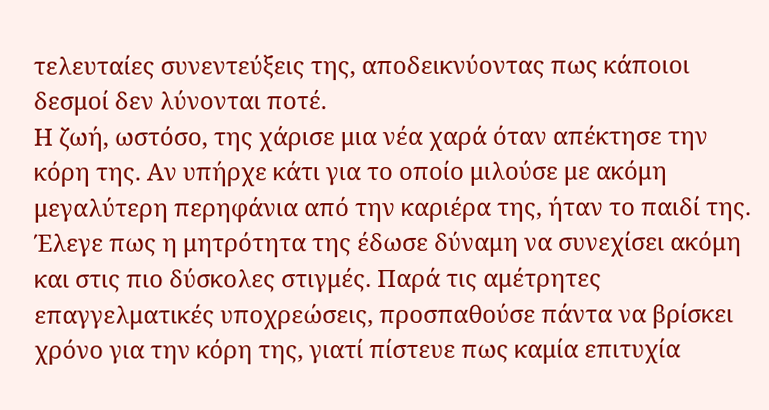τελευταίες συνεντεύξεις της, αποδεικνύοντας πως κάποιοι δεσμοί δεν λύνονται ποτέ.
Η ζωή, ωστόσο, της χάρισε μια νέα χαρά όταν απέκτησε την κόρη της. Αν υπήρχε κάτι για το οποίο μιλούσε με ακόμη μεγαλύτερη περηφάνια από την καριέρα της, ήταν το παιδί της. Έλεγε πως η μητρότητα της έδωσε δύναμη να συνεχίσει ακόμη και στις πιο δύσκολες στιγμές. Παρά τις αμέτρητες επαγγελματικές υποχρεώσεις, προσπαθούσε πάντα να βρίσκει χρόνο για την κόρη της, γιατί πίστευε πως καμία επιτυχία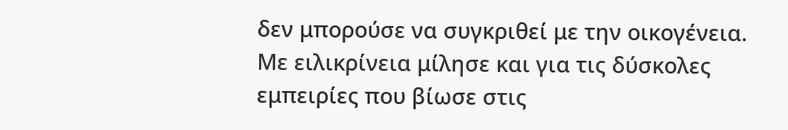δεν μπορούσε να συγκριθεί με την οικογένεια.
Με ειλικρίνεια μίλησε και για τις δύσκολες εμπειρίες που βίωσε στις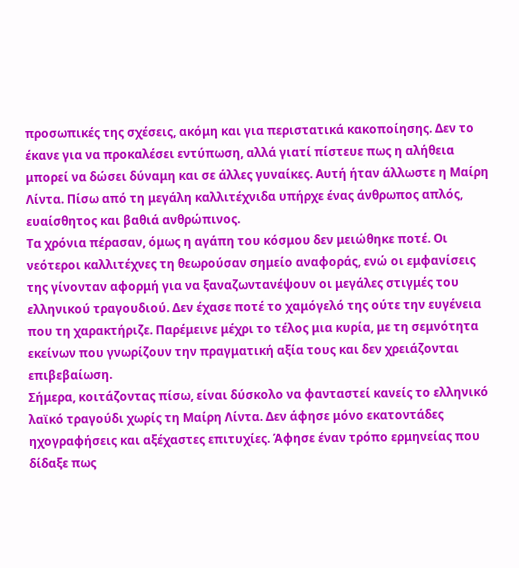προσωπικές της σχέσεις, ακόμη και για περιστατικά κακοποίησης. Δεν το έκανε για να προκαλέσει εντύπωση, αλλά γιατί πίστευε πως η αλήθεια μπορεί να δώσει δύναμη και σε άλλες γυναίκες. Αυτή ήταν άλλωστε η Μαίρη Λίντα. Πίσω από τη μεγάλη καλλιτέχνιδα υπήρχε ένας άνθρωπος απλός, ευαίσθητος και βαθιά ανθρώπινος.
Τα χρόνια πέρασαν, όμως η αγάπη του κόσμου δεν μειώθηκε ποτέ. Οι νεότεροι καλλιτέχνες τη θεωρούσαν σημείο αναφοράς, ενώ οι εμφανίσεις της γίνονταν αφορμή για να ξαναζωντανέψουν οι μεγάλες στιγμές του ελληνικού τραγουδιού. Δεν έχασε ποτέ το χαμόγελό της ούτε την ευγένεια που τη χαρακτήριζε. Παρέμεινε μέχρι το τέλος μια κυρία, με τη σεμνότητα εκείνων που γνωρίζουν την πραγματική αξία τους και δεν χρειάζονται επιβεβαίωση.
Σήμερα, κοιτάζοντας πίσω, είναι δύσκολο να φανταστεί κανείς το ελληνικό λαϊκό τραγούδι χωρίς τη Μαίρη Λίντα. Δεν άφησε μόνο εκατοντάδες ηχογραφήσεις και αξέχαστες επιτυχίες. Άφησε έναν τρόπο ερμηνείας που δίδαξε πως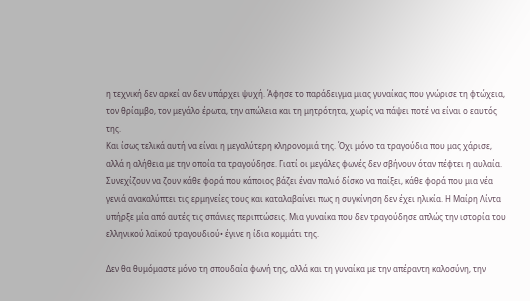η τεχνική δεν αρκεί αν δεν υπάρχει ψυχή. Άφησε το παράδειγμα μιας γυναίκας που γνώρισε τη φτώχεια, τον θρίαμβο, τον μεγάλο έρωτα, την απώλεια και τη μητρότητα, χωρίς να πάψει ποτέ να είναι ο εαυτός της.
Και ίσως τελικά αυτή να είναι η μεγαλύτερη κληρονομιά της. Όχι μόνο τα τραγούδια που μας χάρισε, αλλά η αλήθεια με την οποία τα τραγούδησε. Γιατί οι μεγάλες φωνές δεν σβήνουν όταν πέφτει η αυλαία. Συνεχίζουν να ζουν κάθε φορά που κάποιος βάζει έναν παλιό δίσκο να παίξει, κάθε φορά που μια νέα γενιά ανακαλύπτει τις ερμηνείες τους και καταλαβαίνει πως η συγκίνηση δεν έχει ηλικία. Η Μαίρη Λίντα υπήρξε μία από αυτές τις σπάνιες περιπτώσεις. Μια γυναίκα που δεν τραγούδησε απλώς την ιστορία του ελληνικού λαϊκού τραγουδιού• έγινε η ίδια κομμάτι της.

Δεν θα θυμόμαστε μόνο τη σπουδαία φωνή της, αλλά και τη γυναίκα με την απέραντη καλοσύνη, την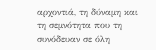αρχοντιά, τη δύναμη και τη σεμνότητα που τη συνόδευαν σε όλη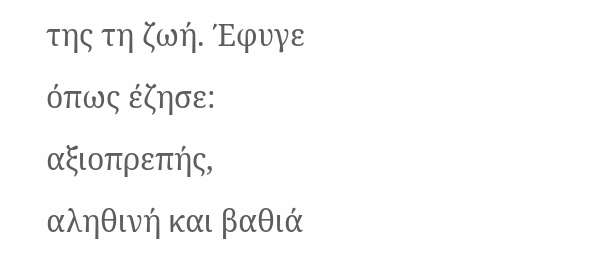της τη ζωή. Έφυγε όπως έζησε: αξιοπρεπής, αληθινή και βαθιά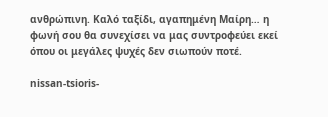ανθρώπινη. Καλό ταξίδι, αγαπημένη Μαίρη… η φωνή σου θα συνεχίσει να μας συντροφεύει εκεί όπου οι μεγάλες ψυχές δεν σιωπούν ποτέ.

nissan-tsioris-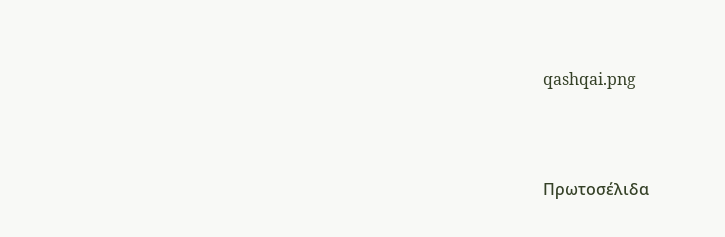qashqai.png




Πρωτοσέλιδα